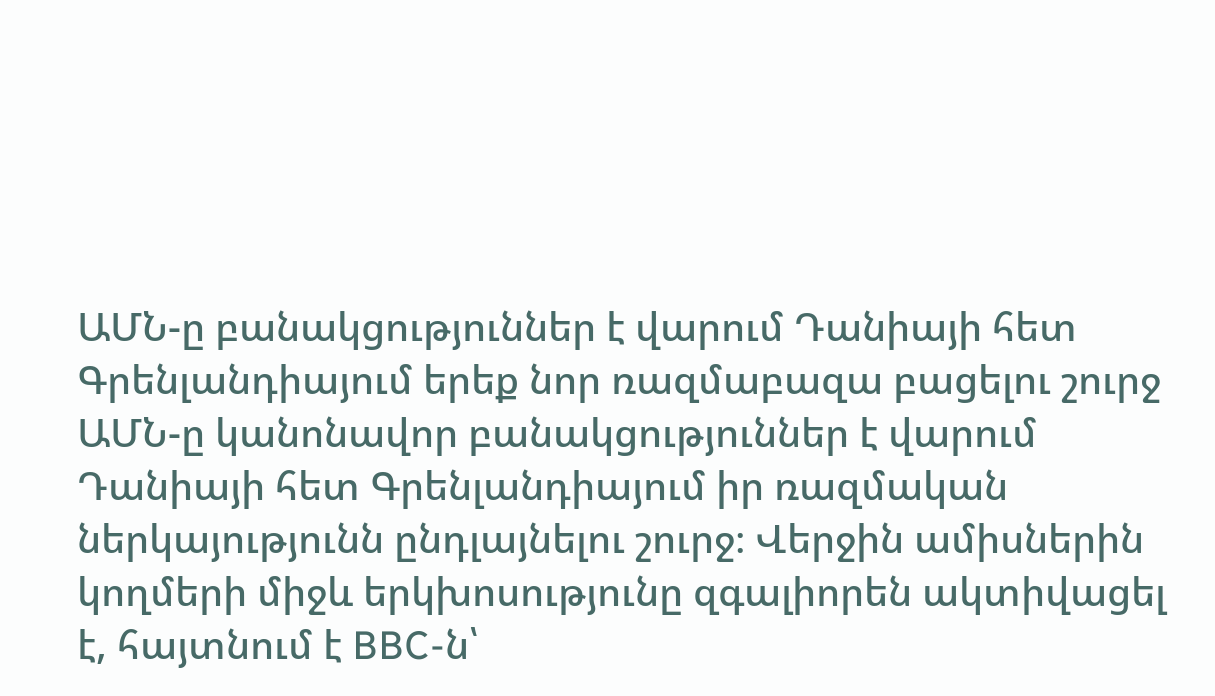ԱՄՆ-ը բանակցություններ է վարում Դանիայի հետ Գրենլանդիայում երեք նոր ռազմաբազա բացելու շուրջ
ԱՄՆ-ը կանոնավոր բանակցություններ է վարում Դանիայի հետ Գրենլանդիայում իր ռազմական ներկայությունն ընդլայնելու շուրջ։ Վերջին ամիսներին կողմերի միջև երկխոսությունը զգալիորեն ակտիվացել է, հայտնում է BBC-ն՝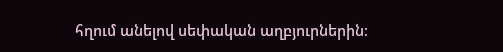հղում անելով սեփական աղբյուրներին։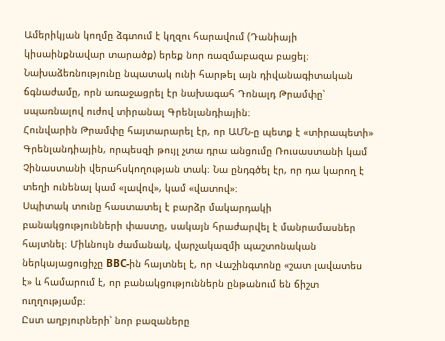Ամերիկյան կողմը ձգտում է կղզու հարավում (Դանիայի կիսաինքնավար տարածք) երեք նոր ռազմաբազա բացել։ Նախաձեռնությունը նպատակ ունի հարթել այն դիվանագիտական ճգնաժամը, որն առաջացրել էր նախագահ Դոնալդ Թրամփը՝ սպառնալով ուժով տիրանալ Գրենլանդիային։
Հունվարին Թրամփը հայտարարել էր, որ ԱՄՆ-ը պետք է «տիրապետի» Գրենլանդիային, որպեսզի թույլ չտա դրա անցումը Ռուսաստանի կամ Չինաստանի վերահսկողության տակ։ Նա ընդգծել էր, որ դա կարող է տեղի ունենալ կամ «լավով», կամ «վատով»։
Սպիտակ տունը հաստատել է բարձր մակարդակի բանակցությունների փաստը, սակայն հրաժարվել է մանրամասներ հայտնել։ Միևնույն ժամանակ, վարչակազմի պաշտոնական ներկայացուցիչը BBC-ին հայտնել է, որ Վաշինգտոնը «շատ լավատես է» և համարում է, որ բանակցություններն ընթանում են ճիշտ ուղղությամբ։
Ըստ աղբյուրների՝ նոր բազաները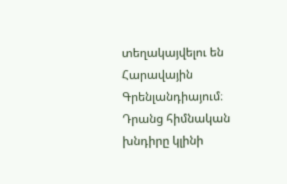տեղակայվելու են Հարավային Գրենլանդիայում։ Դրանց հիմնական խնդիրը կլինի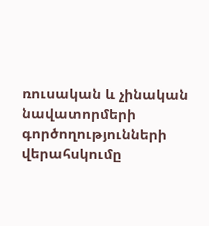ռուսական և չինական նավատորմերի գործողությունների վերահսկումը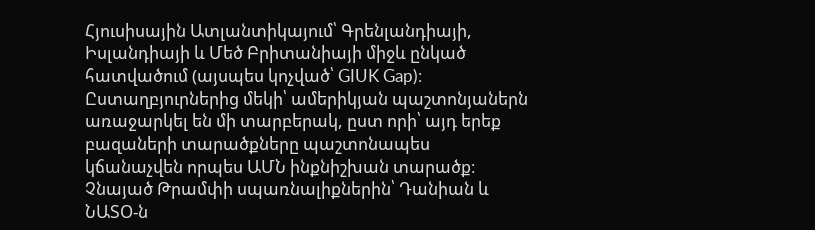Հյուսիսային Ատլանտիկայում՝ Գրենլանդիայի, Իսլանդիայի և Մեծ Բրիտանիայի միջև ընկած հատվածում (այսպես կոչված՝ GIUK Gap)։
Ըստաղբյուրներից մեկի՝ ամերիկյան պաշտոնյաներն առաջարկել են մի տարբերակ, ըստ որի՝ այդ երեք բազաների տարածքները պաշտոնապես կճանաչվեն որպես ԱՄՆ ինքնիշխան տարածք։
Չնայած Թրամփի սպառնալիքներին՝ Դանիան և ՆԱՏՕ-ն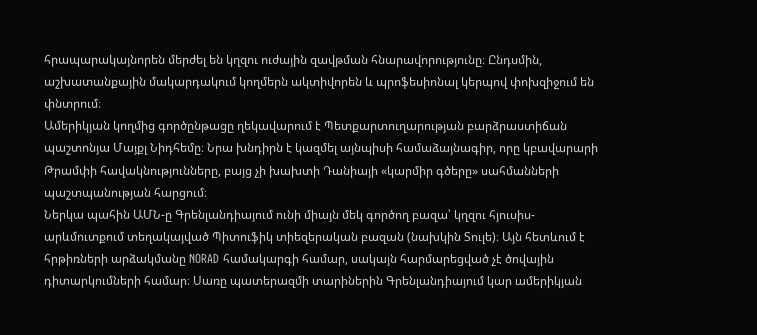հրապարակայնորեն մերժել են կղզու ուժային զավթման հնարավորությունը։ Ընդսմին, աշխատանքային մակարդակում կողմերն ակտիվորեն և պրոֆեսիոնալ կերպով փոխզիջում են փնտրում։
Ամերիկյան կողմից գործընթացը ղեկավարում է Պետքարտուղարության բարձրաստիճան պաշտոնյա Մայքլ Նիդհեմը։ Նրա խնդիրն է կազմել այնպիսի համաձայնագիր, որը կբավարարի Թրամփի հավակնությունները, բայց չի խախտի Դանիայի «կարմիր գծերը» սահմանների պաշտպանության հարցում։
Ներկա պահին ԱՄՆ-ը Գրենլանդիայում ունի միայն մեկ գործող բազա՝ կղզու հյուսիս-արևմուտքում տեղակայված Պիտուֆիկ տիեզերական բազան (նախկին Տուլե)։ Այն հետևում է հրթիռների արձակմանը NORAD համակարգի համար, սակայն հարմարեցված չէ ծովային դիտարկումների համար։ Սառը պատերազմի տարիներին Գրենլանդիայում կար ամերիկյան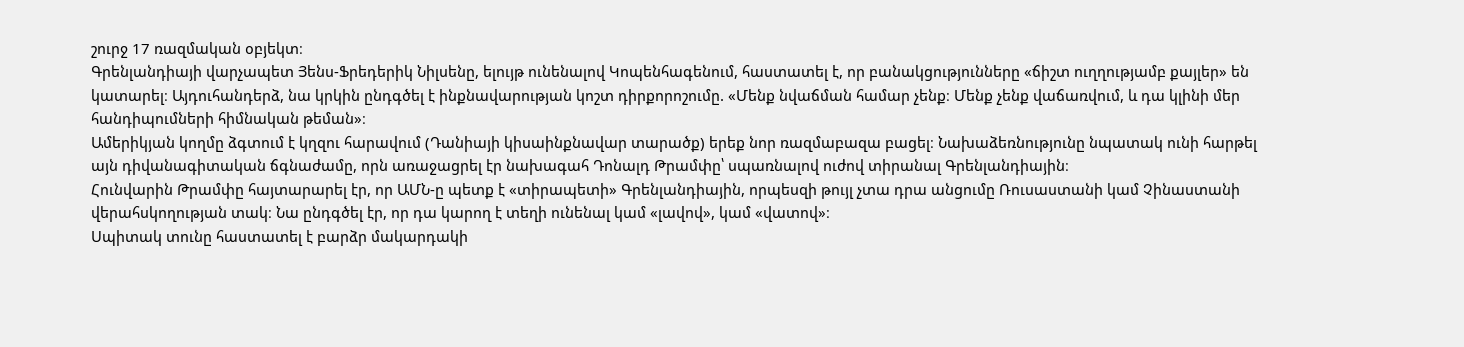շուրջ 17 ռազմական օբյեկտ։
Գրենլանդիայի վարչապետ Յենս-Ֆրեդերիկ Նիլսենը, ելույթ ունենալով Կոպենհագենում, հաստատել է, որ բանակցությունները «ճիշտ ուղղությամբ քայլեր» են կատարել։ Այդուհանդերձ, նա կրկին ընդգծել է ինքնավարության կոշտ դիրքորոշումը. «Մենք նվաճման համար չենք։ Մենք չենք վաճառվում, և դա կլինի մեր հանդիպումների հիմնական թեման»։
Ամերիկյան կողմը ձգտում է կղզու հարավում (Դանիայի կիսաինքնավար տարածք) երեք նոր ռազմաբազա բացել։ Նախաձեռնությունը նպատակ ունի հարթել այն դիվանագիտական ճգնաժամը, որն առաջացրել էր նախագահ Դոնալդ Թրամփը՝ սպառնալով ուժով տիրանալ Գրենլանդիային։
Հունվարին Թրամփը հայտարարել էր, որ ԱՄՆ-ը պետք է «տիրապետի» Գրենլանդիային, որպեսզի թույլ չտա դրա անցումը Ռուսաստանի կամ Չինաստանի վերահսկողության տակ։ Նա ընդգծել էր, որ դա կարող է տեղի ունենալ կամ «լավով», կամ «վատով»։
Սպիտակ տունը հաստատել է բարձր մակարդակի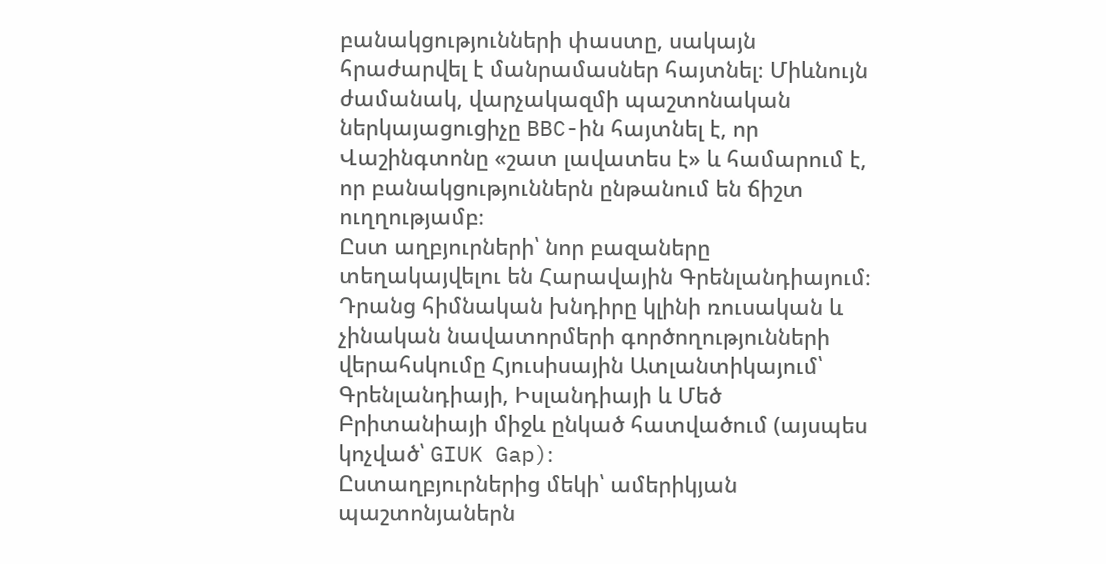բանակցությունների փաստը, սակայն հրաժարվել է մանրամասներ հայտնել։ Միևնույն ժամանակ, վարչակազմի պաշտոնական ներկայացուցիչը BBC-ին հայտնել է, որ Վաշինգտոնը «շատ լավատես է» և համարում է, որ բանակցություններն ընթանում են ճիշտ ուղղությամբ։
Ըստ աղբյուրների՝ նոր բազաները տեղակայվելու են Հարավային Գրենլանդիայում։ Դրանց հիմնական խնդիրը կլինի ռուսական և չինական նավատորմերի գործողությունների վերահսկումը Հյուսիսային Ատլանտիկայում՝ Գրենլանդիայի, Իսլանդիայի և Մեծ Բրիտանիայի միջև ընկած հատվածում (այսպես կոչված՝ GIUK Gap)։
Ըստաղբյուրներից մեկի՝ ամերիկյան պաշտոնյաներն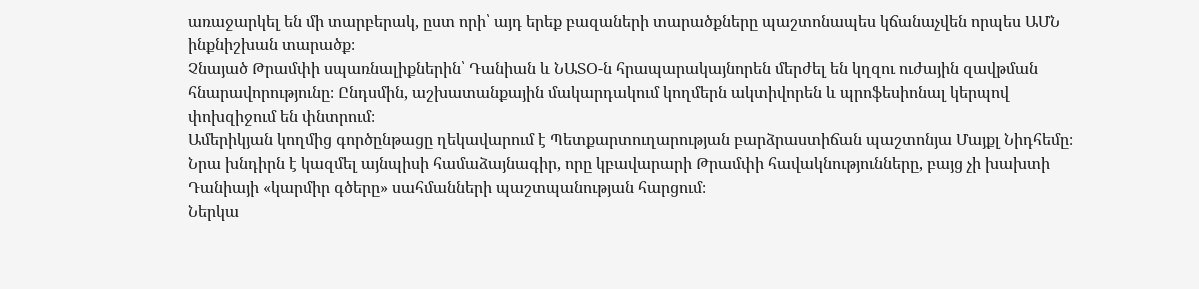առաջարկել են մի տարբերակ, ըստ որի՝ այդ երեք բազաների տարածքները պաշտոնապես կճանաչվեն որպես ԱՄՆ ինքնիշխան տարածք։
Չնայած Թրամփի սպառնալիքներին՝ Դանիան և ՆԱՏՕ-ն հրապարակայնորեն մերժել են կղզու ուժային զավթման հնարավորությունը։ Ընդսմին, աշխատանքային մակարդակում կողմերն ակտիվորեն և պրոֆեսիոնալ կերպով փոխզիջում են փնտրում։
Ամերիկյան կողմից գործընթացը ղեկավարում է Պետքարտուղարության բարձրաստիճան պաշտոնյա Մայքլ Նիդհեմը։ Նրա խնդիրն է կազմել այնպիսի համաձայնագիր, որը կբավարարի Թրամփի հավակնությունները, բայց չի խախտի Դանիայի «կարմիր գծերը» սահմանների պաշտպանության հարցում։
Ներկա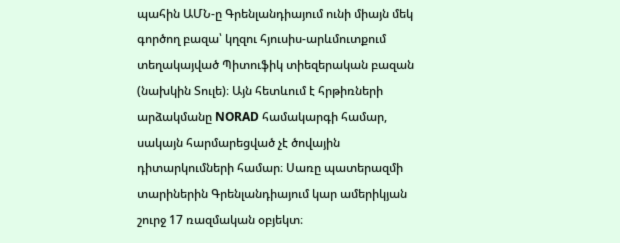պահին ԱՄՆ-ը Գրենլանդիայում ունի միայն մեկ գործող բազա՝ կղզու հյուսիս-արևմուտքում տեղակայված Պիտուֆիկ տիեզերական բազան (նախկին Տուլե)։ Այն հետևում է հրթիռների արձակմանը NORAD համակարգի համար, սակայն հարմարեցված չէ ծովային դիտարկումների համար։ Սառը պատերազմի տարիներին Գրենլանդիայում կար ամերիկյան շուրջ 17 ռազմական օբյեկտ։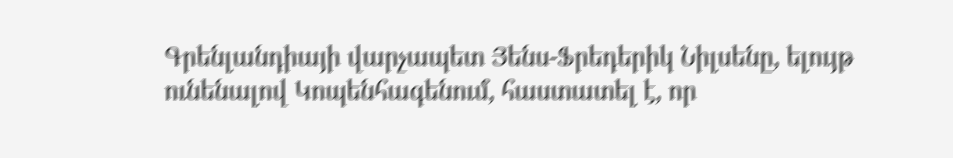Գրենլանդիայի վարչապետ Յենս-Ֆրեդերիկ Նիլսենը, ելույթ ունենալով Կոպենհագենում, հաստատել է, որ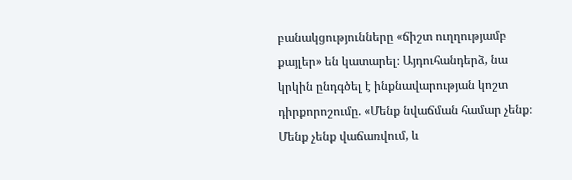բանակցությունները «ճիշտ ուղղությամբ քայլեր» են կատարել։ Այդուհանդերձ, նա կրկին ընդգծել է ինքնավարության կոշտ դիրքորոշումը. «Մենք նվաճման համար չենք։ Մենք չենք վաճառվում, և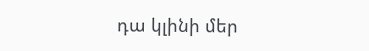դա կլինի մեր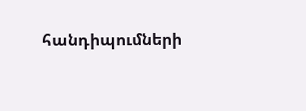հանդիպումների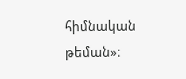հիմնական թեման»։